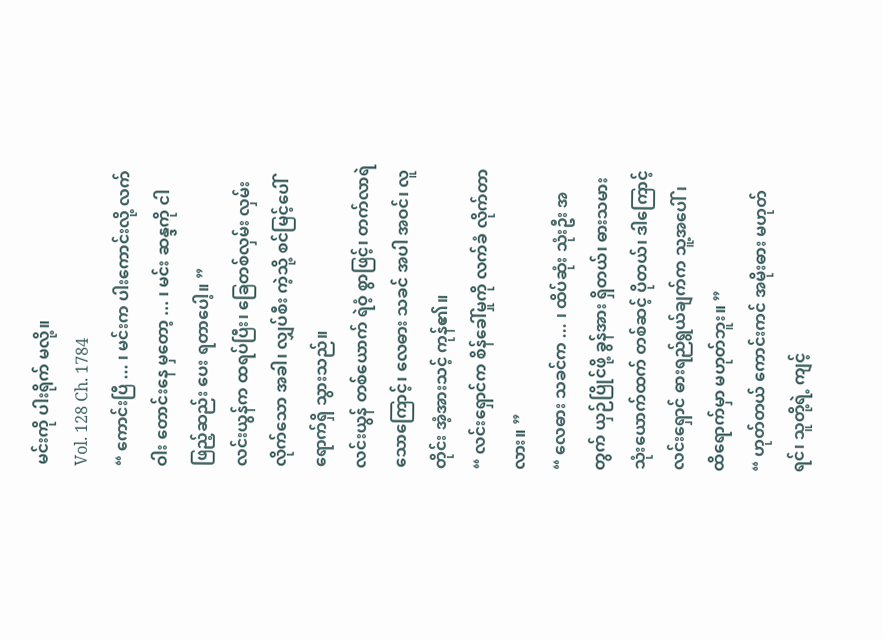မင်းကို ပါးရိုက် မလို့။
Vol. 128 Ch. 1784
“ ကောင်းပြီ ... ၊ မင်းက ပါးကောင်းလို့ လက်ဝါး တောင်းနေ မှတော့ ... ၊ မင်း ဆန္ဒကို ငါ ဖြည့်ဆည်း ပေး ရတာပေါ့။ ”
လင်းယွန်က ထရပ်ပြီး၊ ခြေတစ်လှမ်း လှမ်းလိုက်သော အခါ၊ လျှပ်စီး ကဲ့သို့ စင်မြင့်ပေါ် ရောက်ရှိ သွားသည်။
လင်းယွန် တစ်ယောက် ရဲဝံ့ စွာဖြင့်၊ တက်လာရဲ သောကြောင့်၊ လေဓား သခင် အပါ အဝင်၊ လူတိုင်း အံ့အားသင့် ကုန်၏။
“ လင်းရှောင်က စိန်ခေါ်မှုကို လက်ခံ လိုက်တာလား။ ”
“ လေဓား သခင်က ... ၊ ထိပ်ဆုံး သုံးဦး အတွက် ယှဉ်ပြိုင်ဖို့ ခွန်အား ရှိတယ်၊ ဓားသမား သုံးယောက်ထက် တစ်ဆင့် ပိုတယ်၊ ဒါကြောင့် လင်းရှောင် ဓားရည်ရွယ်ချက်က သူ့အပေါ်၊ ထိရောက်မှာ မဟုတ်ဘူး။ ”
“ ဟုတ်တယ် ကောင်းကင် အမိုးဓား မဟုတ်ရင်၊ သူတို့ရဲ့ ကျင့်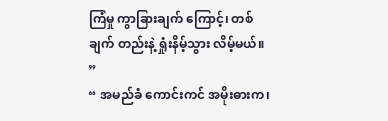ကြံမှု ကွာခြားချက် ကြောင့်၊ တစ်ချက် တည်းနဲ့ ရှုံးနိမ့်သွား လိမ့်မယ်။ ”
“ အမည်ခံ ကောင်းကင် အမိုးဓားက၊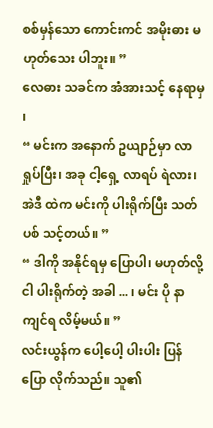စစ်မှန်သော ကောင်းကင် အမိုးဓား မဟုတ်သေး ပါဘူး။ ”
လေဓား သခင်က အံအားသင့် နေရာမှ ၊
“ မင်းက အနောက် ဥယျာဉ်မှာ လာရှုပ်ပြီး၊ အခု ငါ့ရှေ့ လာရပ် ရဲလား၊ အဲဒီ ထဲက မင်းကို ပါးရိုက်ပြီး သတ်ပစ် သင့်တယ်။ ”
“ ဒါကို အနိုင်ရမှ ပြောပါ၊ မဟုတ်လို့ ငါ ပါးရိုက်တဲ့ အခါ ... ၊ မင်း ပို နာကျင်ရ လိမ့်မယ်။ ”
လင်းယွန်က ပေါ့ပေါ့ ပါးပါး ပြန်ပြော လိုက်သည်။ သူ၏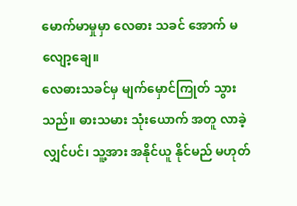မောက်မာမှုမှာ လေဓား သခင် အောက် မလျော့ချေ။
လေဓားသခင်မှ မျက်မှောင်ကြုတ် သွားသည်။ ဓားသမား သုံးယောက် အတူ လာခဲ့ လျှင်ပင်၊ သူ့အား အနိုင်ယူ နိုင်မည် မဟုတ်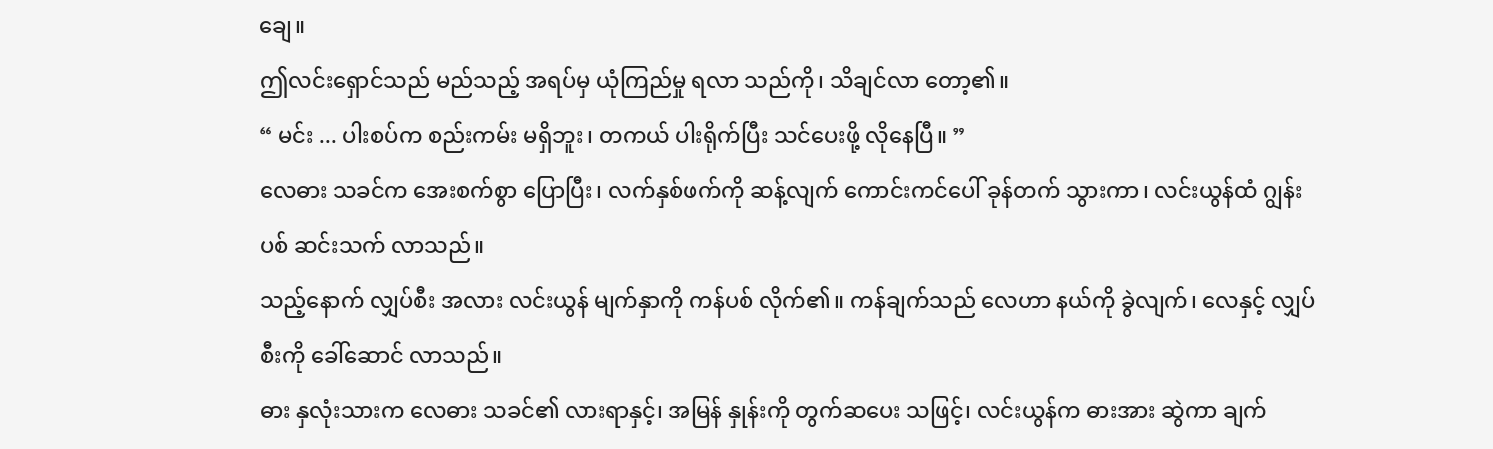ချေ။
ဤလင်းရှောင်သည် မည်သည့် အရပ်မှ ယုံကြည်မှု ရလာ သည်ကို၊ သိချင်လာ တော့၏။
“ မင်း ... ပါးစပ်က စည်းကမ်း မရှိဘူး၊ တကယ် ပါးရိုက်ပြီး သင်ပေးဖို့ လိုနေပြီ။ ”
လေဓား သခင်က အေးစက်စွာ ပြောပြီး၊ လက်နှစ်ဖက်ကို ဆန့်လျက် ကောင်းကင်ပေါ် ခုန်တက် သွားကာ၊ လင်းယွန်ထံ ဂျွန်းပစ် ဆင်းသက် လာသည်။
သည့်နောက် လျှပ်စီး အလား လင်းယွန် မျက်နှာကို ကန်ပစ် လိုက်၏။ ကန်ချက်သည် လေဟာ နယ်ကို ခွဲလျက်၊ လေနှင့် လျှပ်စီးကို ခေါ်ဆောင် လာသည်။
ဓား နှလုံးသားက လေဓား သခင်၏ လားရာနှင့်၊ အမြန် နှုန်းကို တွက်ဆပေး သဖြင့်၊ လင်းယွန်က ဓားအား ဆွဲကာ ချက်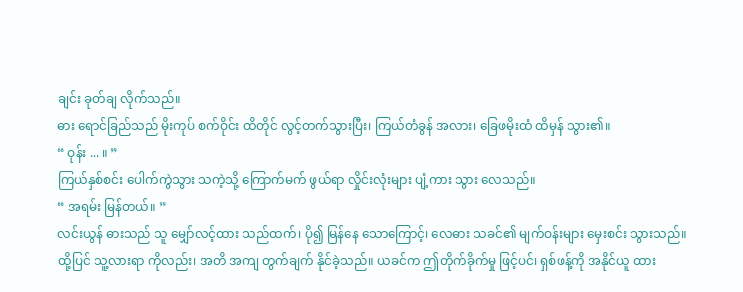ချင်း ခုတ်ချ လိုက်သည်။
ဓား ရောင်ခြည်သည် မိုးကုပ် စက်ဝိုင်း ထိတိုင် လွင့်တက်သွားပြီး၊ ကြယ်တံခွန် အလား၊ ခြေဖမိုးထံ ထိမှန် သွား၏။
“ ဝုန်း ... ။ ”
ကြယ်နှစ်စင်း ပေါက်ကွဲသွား သကဲ့သို့ ကြောက်မက် ဖွယ်ရာ လှိုင်းလုံးများ ပျံ့ကား သွား လေသည်။
“ အရမ်း မြန်တယ်။ ”
လင်းယွန် ဓားသည် သူ မျှော်လင့်ထား သည်ထက်၊ ပို၍ မြန်နေ သောကြောင့်၊ လေဓား သခင်၏ မျက်ဝန်းများ မှေးစင်း သွားသည်။
ထို့ပြင် သူ့လားရာ ကိုလည်း၊ အတိ အကျ တွက်ချက် နိုင်ခဲ့သည်။ ယခင်က ဤတိုက်ခိုက်မှု ဖြင့်ပင်၊ ရှစ်ဖန့်ကို အနိုင်ယူ ထား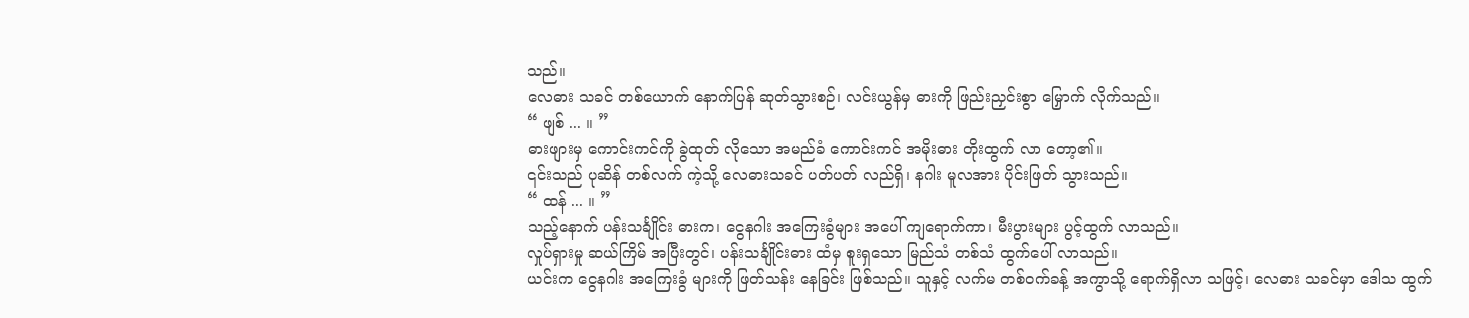သည်။
လေဓား သခင် တစ်ယောက် နောက်ပြန် ဆုတ်သွားစဉ်၊ လင်းယွန်မှ ဓားကို ဖြည်းညှင်းစွာ မြှောက် လိုက်သည်။
“ ဖျစ် ... ။ ”
ဓားဖျားမှ ကောင်းကင်ကို ခွဲထုတ် လိုသော အမည်ခံ ကောင်းကင် အမိုးဓား တိုးထွက် လာ တော့၏။
၎င်းသည် ပုဆိန် တစ်လက် ကဲ့သို့ လေဓားသခင် ပတ်ပတ် လည်ရှိ၊ နဂါး မူလအား ပိုင်းဖြတ် သွားသည်။
“ ထန် ... ။ ”
သည့်နောက် ပန်းသင်္ချိုင်း ဓားက၊ ငွေနဂါး အကြေးခွံများ အပေါ် ကျရောက်ကာ၊ မီးပွားများ ပွင့်ထွက် လာသည်။
လှုပ်ရှားမှု ဆယ်ကြိမ် အပြီးတွင်၊ ပန်းသင်္ချိုင်းဓား ထံမှ စူးရှသော မြည်သံ တစ်သံ ထွက်ပေါ် လာသည်။
ယင်းက ငွေနဂါး အကြေးခွံ များကို ဖြတ်သန်း နေခြင်း ဖြစ်သည်။ သူနှင့် လက်မ တစ်ဝက်ခန့် အကွာသို့ ရောက်ရှိလာ သဖြင့်၊ လေဓား သခင်မှာ ဒေါသ ထွက်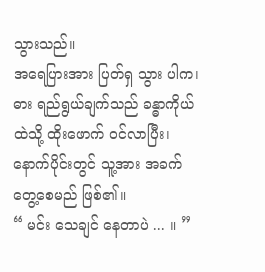သွားသည်။
အရေပြားအား ပြတ်ရှ သွား ပါက၊ ဓား ရည်ရွယ်ချက်သည် ခန္ဓာကိုယ် ထဲသို့ ထိုးဖောက် ဝင်လာပြီး၊ နောက်ပိုင်းတွင် သူ့အား အခက် တွေ့စေမည် ဖြစ်၏။
“ မင်း သေချင် နေတာပဲ ... ။ ”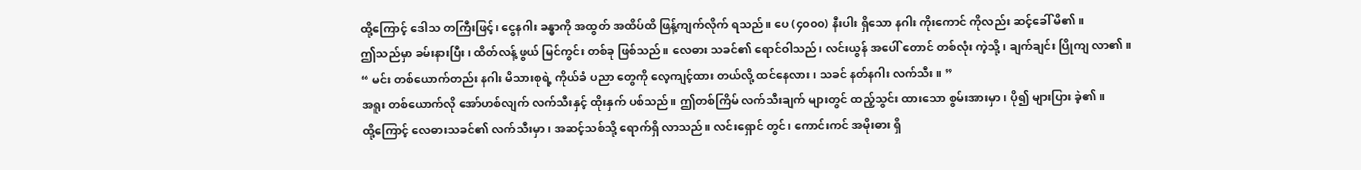ထို့ကြောင့် ဒေါသ တကြီးဖြင့်၊ ငွေနဂါး ခန္ဓာကို အထွတ် အထိပ်ထိ ဖြန့်ကျက်လိုက် ရသည်။ ပေ (၄၀၀၀) နီးပါး ရှိသော နဂါး ကိုးကောင် ကိုလည်း ဆင့်ခေါ် မိ၏။
ဤသည်မှာ ခမ်းနားပြီး၊ ထိတ်လန့် ဖွယ် မြင်ကွင်း တစ်ခု ဖြစ်သည်။ လေဓား သခင်၏ ရောင်ဝါသည်၊ လင်းယွန် အပေါ် တောင် တစ်လုံး ကဲ့သို့၊ ချက်ချင်း ပြိုကျ လာ၏။
“ မင်း တစ်ယောက်တည်း နဂါး မိသားစုရဲ့ ကိုယ်ခံ ပညာ တွေကို လေ့ကျင့်ထား တယ်လို့ ထင်နေလား၊ သခင် နတ်နဂါး လက်သီး။ ”
အရူး တစ်ယောက်လို အော်ဟစ်လျက် လက်သီးနှင့် ထိုးနှက် ပစ်သည်။ ဤတစ်ကြိမ် လက်သီးချက် များတွင် ထည့်သွင်း ထားသော စွမ်းအားမှာ၊ ပို၍ များပြား ခဲ့၏။
ထို့ကြောင့် လေဓားသခင်၏ လက်သီးမှာ၊ အဆင့်သစ်သို့ ရောက်ရှိ လာသည်။ လင်းရှောင် တွင်၊ ကောင်းကင် အမိုးဓား ရှိ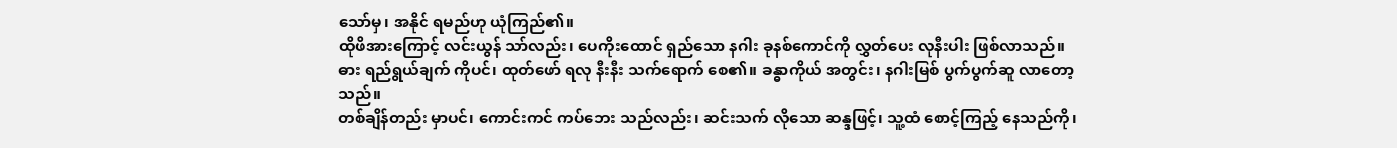သော်မှ၊ အနိုင် ရမည်ဟု ယုံကြည်၏။
ထိုဖိအားကြောင့် လင်းယွန် သာ်လည်း၊ ပေကိုးထောင် ရှည်သော နဂါး ခုနစ်ကောင်ကို လွှတ်ပေး လုနီးပါး ဖြစ်လာသည်။
ဓား ရည်ရွယ်ချက် ကိုပင်၊ ထုတ်ဖော် ရလု နီးနီး သက်ရောက် စေ၏။ ခန္ဓာကိုယ် အတွင်း၊ နဂါးမြစ် ပွက်ပွက်ဆူ လာတော့သည်။
တစ်ချိန်တည်း မှာပင်၊ ကောင်းကင် ကပ်ဘေး သည်လည်း၊ ဆင်းသက် လိုသော ဆန္ဒဖြင့်၊ သူ့ထံ စောင့်ကြည့် နေသည်ကို၊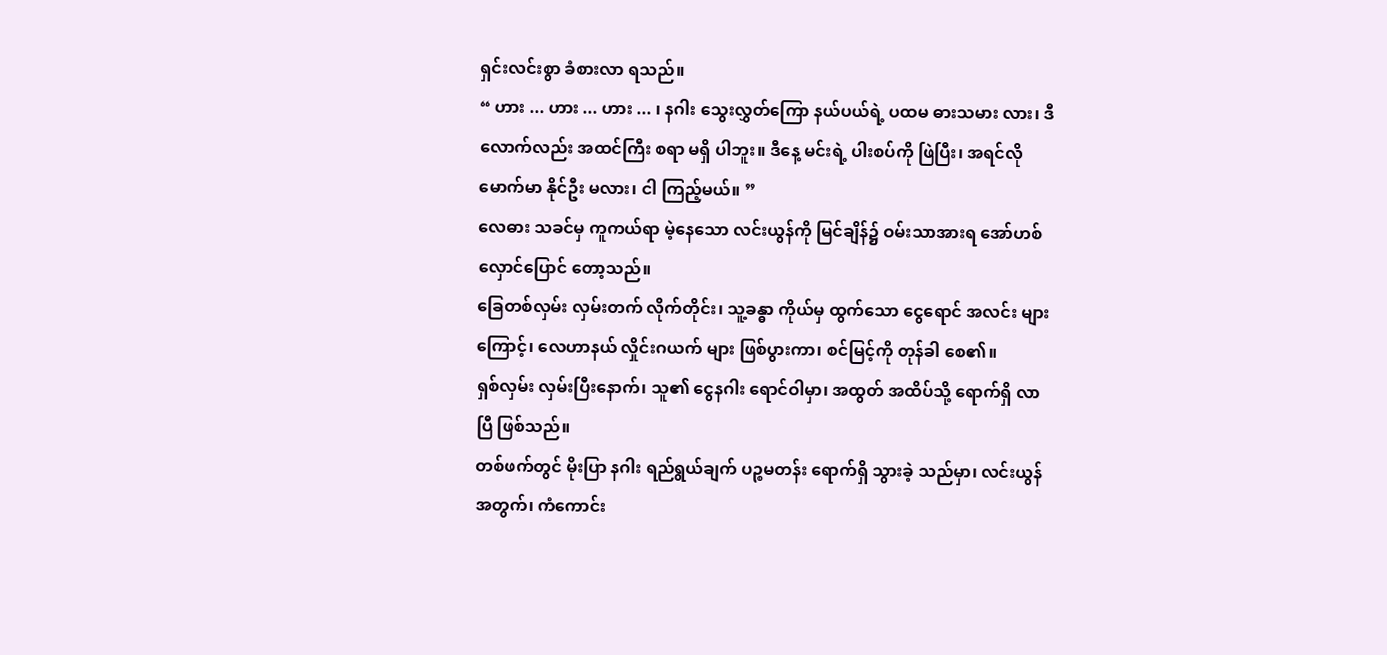ရှင်းလင်းစွာ ခံစားလာ ရသည်။
“ ဟား ... ဟား ... ဟား ... ၊ နဂါး သွေးလွှတ်ကြော နယ်ပယ်ရဲ့ ပထမ ဓားသမား လား၊ ဒီလောက်လည်း အထင်ကြီး စရာ မရှိ ပါဘူး။ ဒီနေ့ မင်းရဲ့ ပါးစပ်ကို ဖြဲပြီး၊ အရင်လို မောက်မာ နိုင်ဦး မလား၊ ငါ ကြည့်မယ်။ ”
လေဓား သခင်မှ ကူကယ်ရာ မဲ့နေသော လင်းယွန်ကို မြင်ချိန်၌ ဝမ်းသာအားရ အော်ဟစ် လှောင်ပြောင် တော့သည်။
ခြေတစ်လှမ်း လှမ်းတက် လိုက်တိုင်း၊ သူ့ခန္ဓာ ကိုယ်မှ ထွက်သော ငွေရောင် အလင်း များကြောင့်၊ လေဟာနယ် လှိုင်းဂယက် များ ဖြစ်ပွားကာ၊ စင်မြင့်ကို တုန်ခါ စေ၏။
ရှစ်လှမ်း လှမ်းပြီးနောက်၊ သူ၏ ငွေနဂါး ရောင်ဝါမှာ၊ အထွတ် အထိပ်သို့ ရောက်ရှိ လာပြီ ဖြစ်သည်။
တစ်ဖက်တွင် မိုးပြာ နဂါး ရည်ရွယ်ချက် ပဉ္စမတန်း ရောက်ရှိ သွားခဲ့ သည်မှာ၊ လင်းယွန် အတွက်၊ ကံကောင်း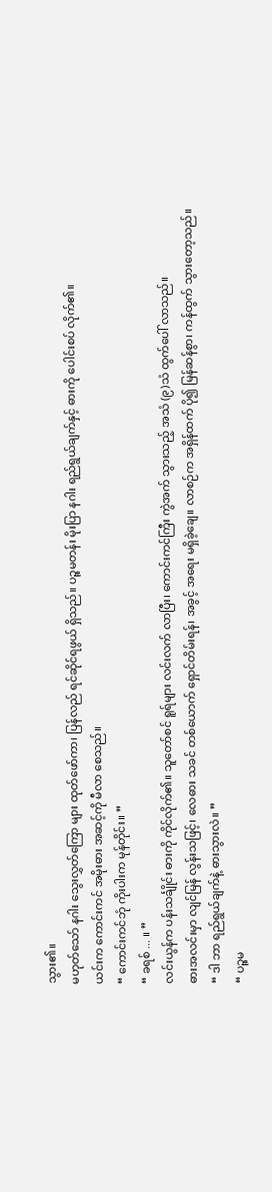သွား၏။
မဟုတ်သော် နဂါး သွေးလွှတ်ကြော များ ထုတ်ဖော်ကာ၊ ပြန်လည် ရင်ဆိုင်ရဖွယ် ရှိသည်။ ပဉ္စမတန်း မိုးပြာ နဂါး ရည်ရွယ်ချက်နှင့် ဓားကို ပေါင်းစပ် လိုက်၏။
ယင်းက ကောင်းကင် အမိုးဓား အဆင့်ကို မီလာ စေသည်။
“ ကောင်းကင်ဘုံ ကိုးပါးက မုန်တိုင်း။ ”
“ ခရစ် ... ။ ”
လင်းယွန်က ပန်းသင်္ချိုင်း ဓားကို ကိုင်လိုက်၏။ သူတော်စင် ရူရ်များ လင်းလက် လာပြီး၊ ကောင်းကင်ကြီး ကွဲအက် သွားသည့် အသံ (၉)သံ ထွက်ပေါ် လာသည်။
ဓားအလင်းမှာ လျင်မြန် လွန်းသဖြင့်၊ လေဓား သခင် တစ်ယောက် ရှောင်တိမ်းရန်၊ အခွင့် အရေး မရှိခဲ့ချေ။ လာစဉ်က အရှိန်ထက် ပို၍ မြန်ဆန်စွာ၊ ကန်ထွက် သွားတော့သည်။
“ ဒါ ဘာ ရည်ရွယ်ချက်နဲ့ ဓားသွားလဲ။ ”
“ ပဉ္စမ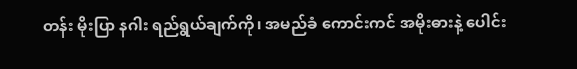တန်း မိုးပြာ နဂါး ရည်ရွယ်ချက်ကို၊ အမည်ခံ ကောင်းကင် အမိုးဓားနဲ့ ပေါင်း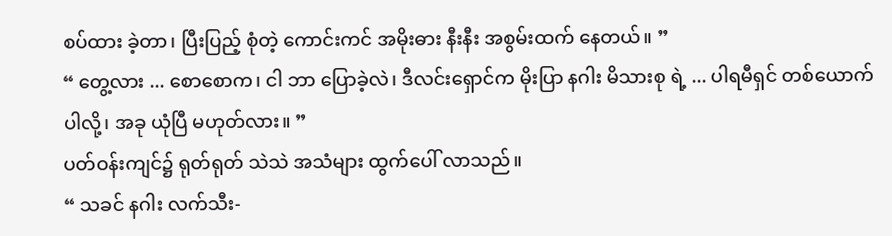စပ်ထား ခဲ့တာ၊ ပြီးပြည့် စုံတဲ့ ကောင်းကင် အမိုးဓား နီးနီး အစွမ်းထက် နေတယ်။ ”
“ တွေ့လား ... စောစောက၊ ငါ ဘာ ပြောခဲ့လဲ၊ ဒီလင်းရှောင်က မိုးပြာ နဂါး မိသားစု ရဲ့ ... ပါရမီရှင် တစ်ယောက် ပါလို့၊ အခု ယုံပြီ မဟုတ်လား။ ”
ပတ်ဝန်းကျင်၌ ရုတ်ရုတ် သဲသဲ အသံများ ထွက်ပေါ် လာသည်။
“ သခင် နဂါး လက်သီး-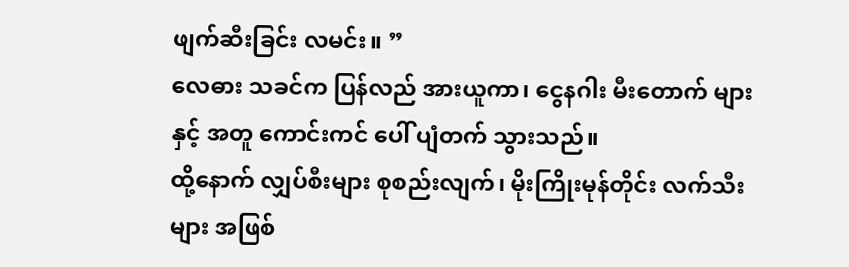ဖျက်ဆီးခြင်း လမင်း။ ”
လေဓား သခင်က ပြန်လည် အားယူကာ၊ ငွေနဂါး မီးတောက် များနှင့် အတူ ကောင်းကင် ပေါ် ပျံတက် သွားသည်။
ထို့နောက် လျှပ်စီးများ စုစည်းလျက်၊ မိုးကြိုးမုန်တိုင်း လက်သီးများ အဖြစ်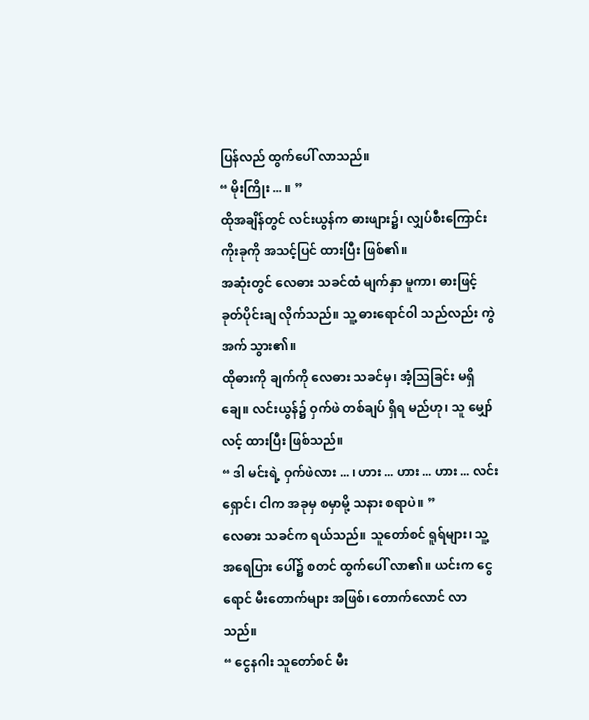ပြန်လည် ထွက်ပေါ် လာသည်။
“ မိုးကြိုး ... ။ ”
ထိုအချိန်တွင် လင်းယွန်က ဓားဖျား၌၊ လျှပ်စီးကြောင်း ကိုးခုကို အသင့်ပြင် ထားပြီး ဖြစ်၏။
အဆုံးတွင် လေဓား သခင်ထံ မျက်နှာ မူကာ၊ ဓားဖြင့် ခုတ်ပိုင်းချ လိုက်သည်။ သူ့ ဓားရောင်ဝါ သည်လည်း ကွဲအက် သွား၏။
ထိုဓားကို ချက်ကို လေဓား သခင်မှ၊ အံ့သြခြင်း မရှိချေ။ လင်းယွန်၌ ဝှက်ဖဲ တစ်ချပ် ရှိရ မည်ဟု၊ သူ မျှော်လင့် ထားပြီး ဖြစ်သည်။
“ ဒါ မင်းရဲ့ ဝှက်ဖဲလား ... ၊ ဟား ... ဟား ... ဟား ... လင်းရှောင်၊ ငါက အခုမှ စမှာမို့ သနား စရာပဲ။ ”
လေဓား သခင်က ရယ်သည်။ သူတော်စင် ရူရ်များ၊ သူ့အရေပြား ပေါ်၌ စတင် ထွက်ပေါ် လာ၏။ ယင်းက ငွေရောင် မီးတောက်များ အဖြစ်၊ တောက်လောင် လာသည်။
“ ငွေနဂါး သူတော်စင် မီး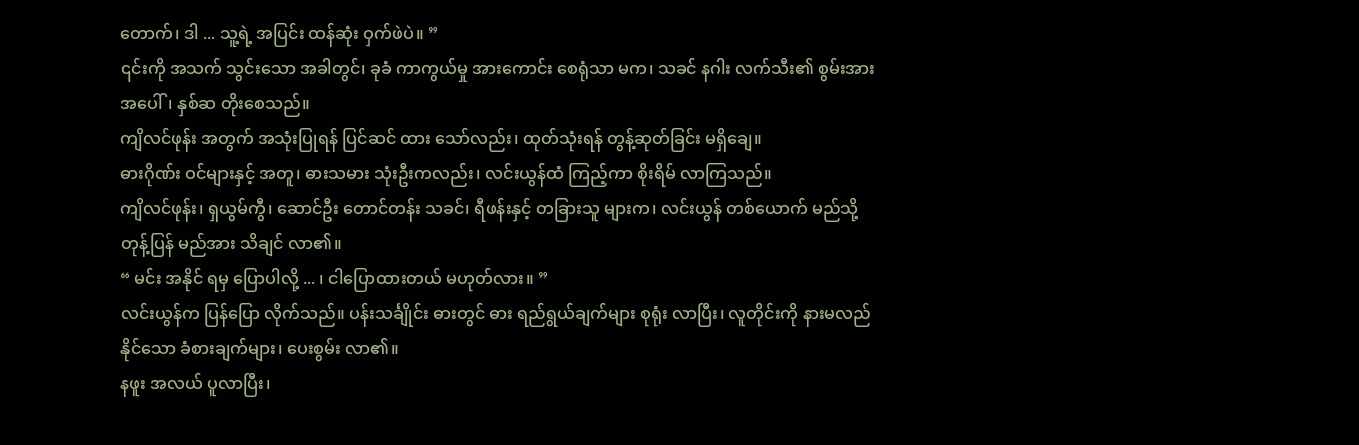တောက်၊ ဒါ ... သူ့ရဲ့ အပြင်း ထန်ဆုံး ဝှက်ဖဲပဲ။ ”
၎င်းကို အသက် သွင်းသော အခါတွင်၊ ခုခံ ကာကွယ်မှု အားကောင်း စေရုံသာ မက၊ သခင် နဂါး လက်သီး၏ စွမ်းအား အပေါ်၊ နှစ်ဆ တိုးစေသည်။
ကျိလင်ဖုန်း အတွက် အသုံးပြုရန် ပြင်ဆင် ထား သော်လည်း၊ ထုတ်သုံးရန် တွန့်ဆုတ်ခြင်း မရှိချေ။
ဓားဂိုဏ်း ဝင်များနှင့် အတူ၊ ဓားသမား သုံးဦးကလည်း၊ လင်းယွန်ထံ ကြည့်ကာ စိုးရိမ် လာကြသည်။
ကျိလင်ဖုန်း၊ ရှယွမ်ကွီ၊ ဆောင်ဦး တောင်တန်း သခင်၊ ရီဖန်းနှင့် တခြားသူ များက၊ လင်းယွန် တစ်ယောက် မည်သို့ တုန့်ပြန် မည်အား သိချင် လာ၏။
“ မင်း အနိုင် ရမှ ပြောပါလို့ ... ၊ ငါပြောထားတယ် မဟုတ်လား။ ”
လင်းယွန်က ပြန်ပြော လိုက်သည်။ ပန်းသင်္ချိုင်း ဓားတွင် ဓား ရည်ရွယ်ချက်များ စုရုံး လာပြီး၊ လူတိုင်းကို နားမလည် နိုင်သော ခံစားချက်များ၊ ပေးစွမ်း လာ၏။
နဖူး အလယ် ပူလာပြီး၊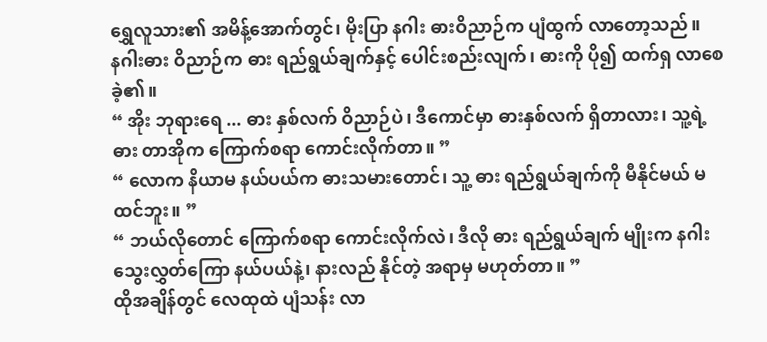ရွှေလူသား၏ အမိန့်အောက်တွင်၊ မိုးပြာ နဂါး ဓားဝိညာဉ်က ပျံထွက် လာတော့သည်။
နဂါးဓား ဝိညာဉ်က ဓား ရည်ရွယ်ချက်နှင့် ပေါင်းစည်းလျက်၊ ဓားကို ပို၍ ထက်ရှ လာစေ ခဲ့၏။
“ အိုး ဘုရားရေ ... ဓား နှစ်လက် ဝိညာဉ်ပဲ၊ ဒီကောင်မှာ ဓားနှစ်လက် ရှိတာလား၊ သူ့ရဲ့ ဓား တာအိုက ကြောက်စရာ ကောင်းလိုက်တာ။ ”
“ လောက နိယာမ နယ်ပယ်က ဓားသမားတောင်၊ သူ့ ဓား ရည်ရွယ်ချက်ကို မီနိုင်မယ် မထင်ဘူး။ ”
“ ဘယ်လိုတောင် ကြောက်စရာ ကောင်းလိုက်လဲ၊ ဒီလို ဓား ရည်ရွယ်ချက် မျိုးက နဂါး သွေးလွှတ်ကြော နယ်ပယ်နဲ့၊ နားလည် နိုင်တဲ့ အရာမှ မဟုတ်တာ။ ”
ထိုအချိန်တွင် လေထုထဲ ပျံသန်း လာ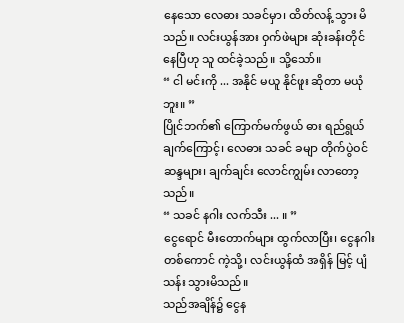နေသော လေဓား သခင်မှာ၊ ထိတ်လန့် သွား မိသည်။ လင်းယွန်အား ဝှက်ဖဲများ ဆုံးခန်းတိုင် နေပြီဟု သူ ထင်ခဲ့သည်။ သို့သော်။
“ ငါ မင်းကို ... အနိုင် မယူ နိုင်ဖူး ဆိုတာ မယုံဘူး။ ”
ပြိုင်ဘက်၏ ကြောက်မက်ဖွယ် ဓား ရည်ရွယ်ချက်ကြောင့်၊ လေဓား သခင် ခမျာ တိုက်ပွဲဝင် ဆန္ဒများ၊ ချက်ချင်း လောင်ကျွမ်း လာတော့သည်။
“ သခင် နဂါး လက်သီး ... ။ ”
ငွေရောင် မီးတောက်များ ထွက်လာပြီး၊ ငွေနဂါး တစ်ကောင် ကဲ့သို့၊ လင်းယွန်ထံ အရှိန် မြင့် ပျံသန်း သွားမိသည်။
သည်အချိန်၌ ငွေန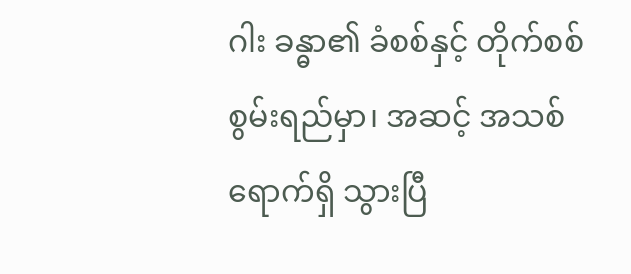ဂါး ခန္ဓာ၏ ခံစစ်နှင့် တိုက်စစ် စွမ်းရည်မှာ၊ အဆင့် အသစ် ရောက်ရှိ သွားပြီ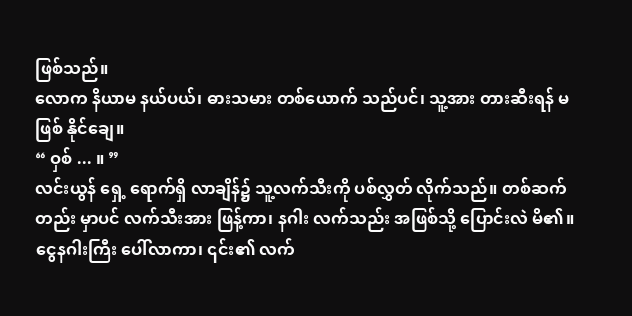ဖြစ်သည်။
လောက နိယာမ နယ်ပယ်၊ ဓားသမား တစ်ယောက် သည်ပင်၊ သူ့အား တားဆီးရန် မဖြစ် နိုင်ချေ။
“ ဝှစ် ... ။ ”
လင်းယွန် ရှေ့ ရောက်ရှိ လာချိန်၌ သူ့လက်သီးကို ပစ်လွှတ် လိုက်သည်။ တစ်ဆက် တည်း မှာပင် လက်သီးအား ဖြန့်ကာ၊ နဂါး လက်သည်း အဖြစ်သို့ ပြောင်းလဲ မိ၏။
ငွေနဂါးကြီး ပေါ်လာကာ၊ ၎င်း၏ လက်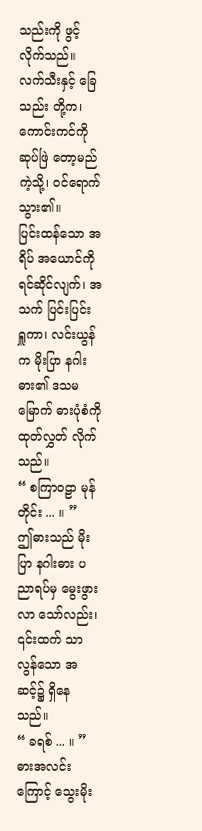သည်းကို ဖွင့်လိုက်သည်။ လက်သီးနှင့် ခြေသည်း တို့က၊ ကောင်းကင်ကို ဆုပ်ဖြဲ တော့မည် ကဲ့သို့၊ ဝင်ရောက် သွား၏။
ပြင်းထန်သော အရိပ် အယောင်ကို ရင်ဆိုင်လျက်၊ အသက် ပြင်းပြင်း ရှူကာ၊ လင်းယွန်က မိုးပြာ နဂါး ဓား၏ ဒသမမြောက် ဓားပုံစံကို ထုတ်လွှတ် လိုက်သည်။
“ စကြာဝဠာ မုန်တိုင်း ... ။ ”
ဤဓားသည် မိုးပြာ နဂါးဓား ပညာရပ်မှ မွေးဖွားလာ သော်လည်း၊ ၎င်းထက် သာလွန်သော အဆင့်၌ ရှိနေသည်။
“ ခရစ် ... ။ ”
ဓားအလင်းကြောင့် သွေးမိုး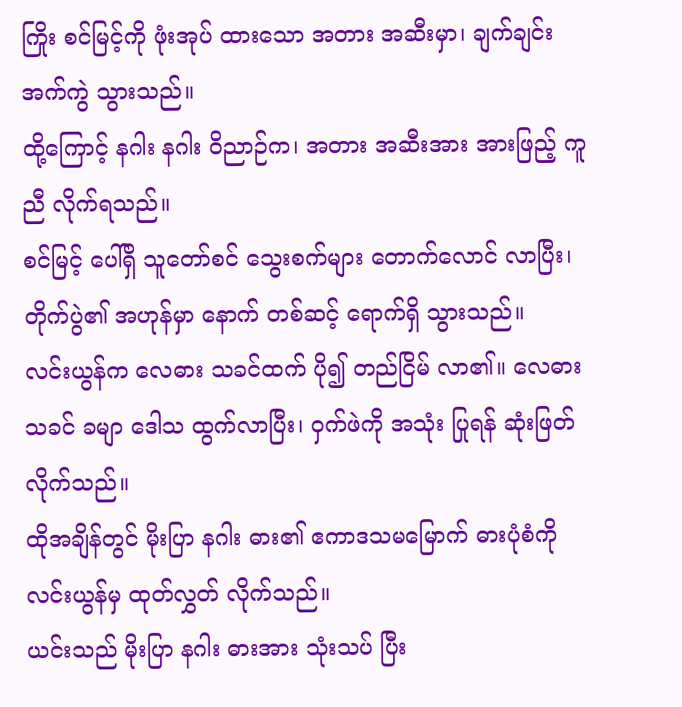ကြိုး စင်မြင့်ကို ဖုံးအုပ် ထားသော အတား အဆီးမှာ၊ ချက်ချင်း အက်ကွဲ သွားသည်။
ထို့ကြောင့် နဂါး နဂါး ဝိညာဉ်က၊ အတား အဆီးအား အားဖြည့် ကူညီ လိုက်ရသည်။
စင်မြင့် ပေါ်ရှိ သူတော်စင် သွေးစက်များ တောက်လောင် လာပြီး၊ တိုက်ပွဲ၏ အဟုန်မှာ နောက် တစ်ဆင့် ရောက်ရှိ သွားသည်။
လင်းယွန်က လေဓား သခင်ထက် ပို၍ တည်ငြိမ် လာ၏။ လေဓား သခင် ခမျာ ဒေါသ ထွက်လာပြီး၊ ဝှက်ဖဲကို အသုံး ပြုရန် ဆုံးဖြတ် လိုက်သည်။
ထိုအချိန်တွင် မိုးပြာ နဂါး ဓား၏ ဧကာဒသမမြောက် ဓားပုံစံကို လင်းယွန်မှ ထုတ်လွှတ် လိုက်သည်။
ယင်းသည် မိုးပြာ နဂါး ဓားအား သုံးသပ် ပြီး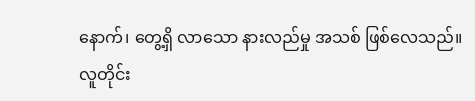နောက်၊ တွေ့ရှိ လာသော နားလည်မှု အသစ် ဖြစ်လေသည်။
လူတိုင်း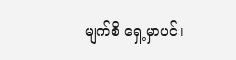မျက်စိ ရှေ့မှာပင်၊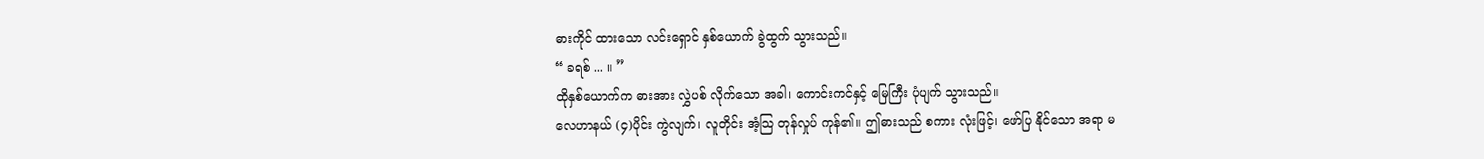ဓားကိုင် ထားသော လင်းရှောင် နှစ်ယောက် ခွဲထွက် သွားသည်။
“ ခရစ် ... ။ ”
ထိုနှစ်ယောက်က ဓားအား လွှဲပစ် လိုက်သော အခါ၊ ကောင်းကင်နှင့် မြေကြီး ပုံပျက် သွားသည်။
လေဟာနယ် (၄)ပိုင်း ကွဲလျက်၊ လူတိုင်း အံ့သြ တုန်လှုပ် ကုန်၏။ ဤဓားသည် စကား လုံးဖြင့်၊ ဖော်ပြ နိုင်သော အရာ မ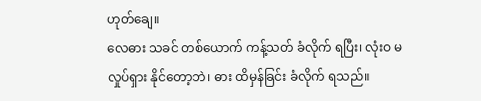ဟုတ်ချေ။
လေဓား သခင် တစ်ယောက် ကန့်သတ် ခံလိုက် ရပြီး၊ လုံးဝ မလှုပ်ရှား နိုင်တော့ဘဲ၊ ဓား ထိမှန်ခြင်း ခံလိုက် ရသည်။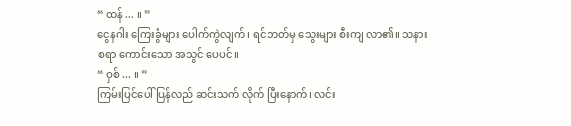“ ထန် ... ။ ”
ငွေနဂါး ကြေးခွံများ ပေါက်ကွဲလျက်၊ ရင်ဘတ်မှ သွေးများ စီးကျ လာ၏။ သနား စရာ ကောင်းသော အသွင် ပေပင်။
“ ဝှစ် ... ။ ”
ကြမ်းပြင်ပေါ် ပြန်လည် ဆင်းသက် လိုက် ပြီးနောက်၊ လင်း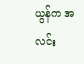ယွန်က အလင်း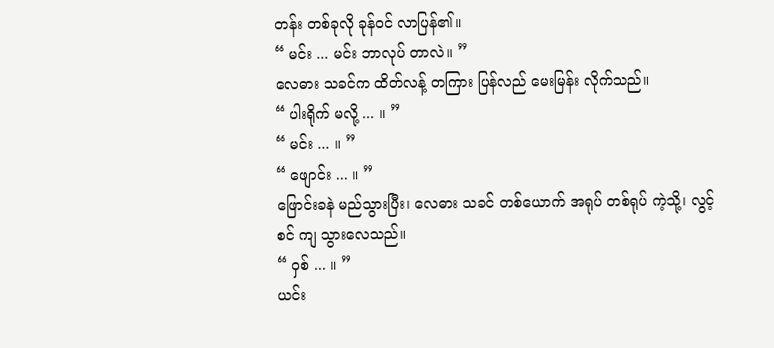တန်း တစ်ခုလို ခုန်ဝင် လာပြန်၏။
“ မင်း ... မင်း ဘာလုပ် တာလဲ။ ”
လေဓား သခင်က ထိတ်လန့် တကြား ပြန်လည် မေးမြန်း လိုက်သည်။
“ ပါးရိုက် မလို့ ... ။ ”
“ မင်း ... ။ ”
“ ဖျောင်း ... ။ ”
ဖြောင်းခနဲ မည်သွားပြီး၊ လေဓား သခင် တစ်ယောက် အရုပ် တစ်ရုပ် ကဲ့သို့၊ လွင့်စင် ကျ သွားလေသည်။
“ ဝှစ် ... ။ ”
ယင်း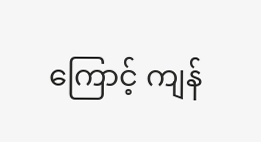ကြောင့် ကျန်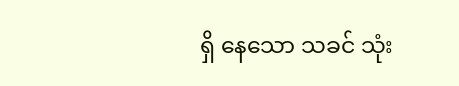ရှိ နေသော သခင် သုံး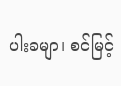ပါးခမျာ၊ စင်မြင့်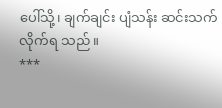ပေါ်သို့၊ ချက်ချင်း ပျံသန်း ဆင်းသက် လိုက်ရ သည်။
***